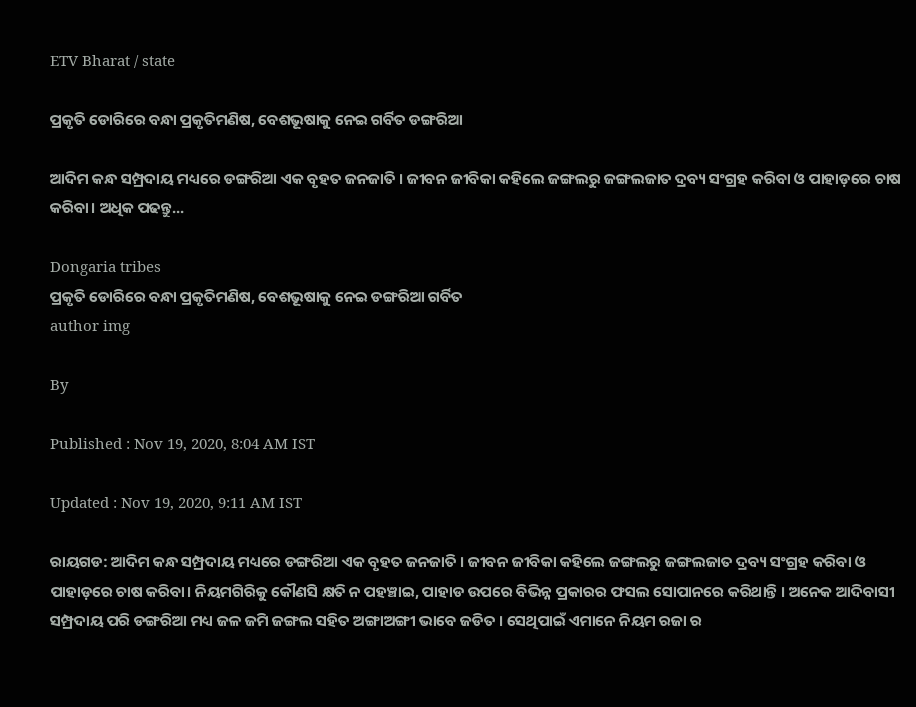ETV Bharat / state

ପ୍ରକୃତି ଡୋରିରେ ବନ୍ଧା ପ୍ରକୃତିମଣିଷ, ବେଶଭୂଷାକୁ ନେଇ ଗର୍ବିତ ଡଙ୍ଗରିଆ

ଆଦିମ କନ୍ଧ ସମ୍ପ୍ରଦାୟ ମଧ୍ୟରେ ଡଙ୍ଗରିଆ ଏକ ବୃହତ ଜନଜାତି । ଜୀବନ ଜୀବିକା କହିଲେ ଜଙ୍ଗଲରୁ ଜଙ୍ଗଲଜାତ ଦ୍ରବ୍ୟ ସଂଗ୍ରହ କରିବା ଓ ପାହାଡ଼ରେ ଚାଷ କରିବା। ଅଧିକ ପଢନ୍ତୁ...

Dongaria tribes
ପ୍ରକୃତି ଡୋରିରେ ବନ୍ଧା ପ୍ରକୃତିମଣିଷ, ବେଶଭୂଷାକୁ ନେଇ ଡଙ୍ଗରିଆ ଗର୍ବିତ
author img

By

Published : Nov 19, 2020, 8:04 AM IST

Updated : Nov 19, 2020, 9:11 AM IST

ରାୟଗଡ: ଆଦିମ କନ୍ଧ ସମ୍ପ୍ରଦାୟ ମଧ୍ୟରେ ଡଙ୍ଗରିଆ ଏକ ବୃହତ ଜନଜାତି । ଜୀବନ ଜୀବିକା କହିଲେ ଜଙ୍ଗଲରୁ ଜଙ୍ଗଲଜାତ ଦ୍ରବ୍ୟ ସଂଗ୍ରହ କରିବା ଓ ପାହାଡ଼ରେ ଚାଷ କରିବା। ନିୟମଗିରିକୁ କୌଣସି କ୍ଷତି ନ ପହଞ୍ଚାଇ, ପାହାଡ ଉପରେ ବିଭିନ୍ନ ପ୍ରକାରର ଫସଲ ସୋପାନରେ କରିଥାନ୍ତି । ଅନେକ ଆଦିବାସୀ ସମ୍ପ୍ରଦାୟ ପରି ଡଙ୍ଗରିଆ ମଧ୍ୟ ଜଳ ଜମି ଜଙ୍ଗଲ ସହିତ ଅଙ୍ଗାଅଙ୍ଗୀ ଭାବେ ଜଡିତ । ସେଥିପାଇଁ ଏମାନେ ନିୟମ ରଜା ର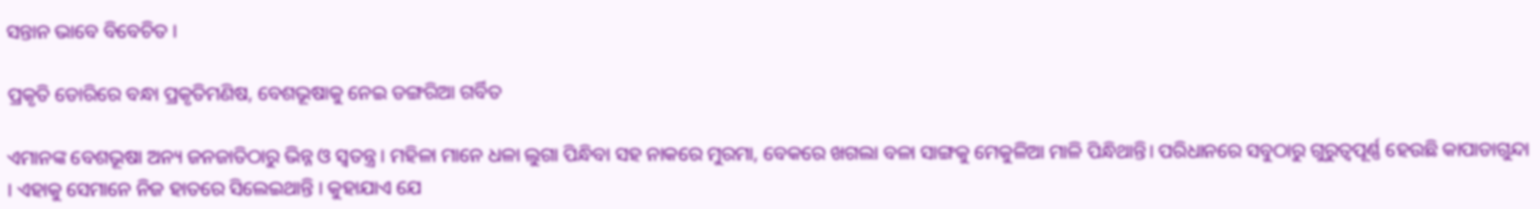ସନ୍ତାନ ଭାବେ ବିବେଚିତ ।

ପ୍ରକୃତି ଡୋରିରେ ବନ୍ଧା ପ୍ରକୃତିମଣିଷ, ବେଶଭୂଷାକୁ ନେଇ ଡଙ୍ଗରିଆ ଗର୍ବିତ

ଏମାନଙ୍କ ବେଶଭୂଷା ଅନ୍ୟ ଜନଜାତିଠାରୁ ଭିନ୍ନ ଓ ସ୍ୱତନ୍ତ୍ର । ମହିଳା ମାନେ ଧଳା ଲୁଗା ପିନ୍ଧିବା ସହ ନାକରେ ମୁରମା, ବେକରେ ଖଗଲା ବଳା ସାଙ୍ଗକୁ ମେକୁଳିଆ ମାଳି ପିନ୍ଧିଥାନ୍ତି। ପରିଧାନରେ ସବୁଠାରୁ ଗୁରୁତ୍ବପୂର୍ଣ୍ଣ ହେଉଛି କାପାଡାଗୁନ୍ଦା । ଏହାକୁ ସେମାନେ ନିଜ ହାତରେ ସିଲେଇଥାନ୍ତି । କୁହାଯାଏ ଯେ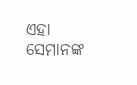ଏହା ସେମାନଙ୍କ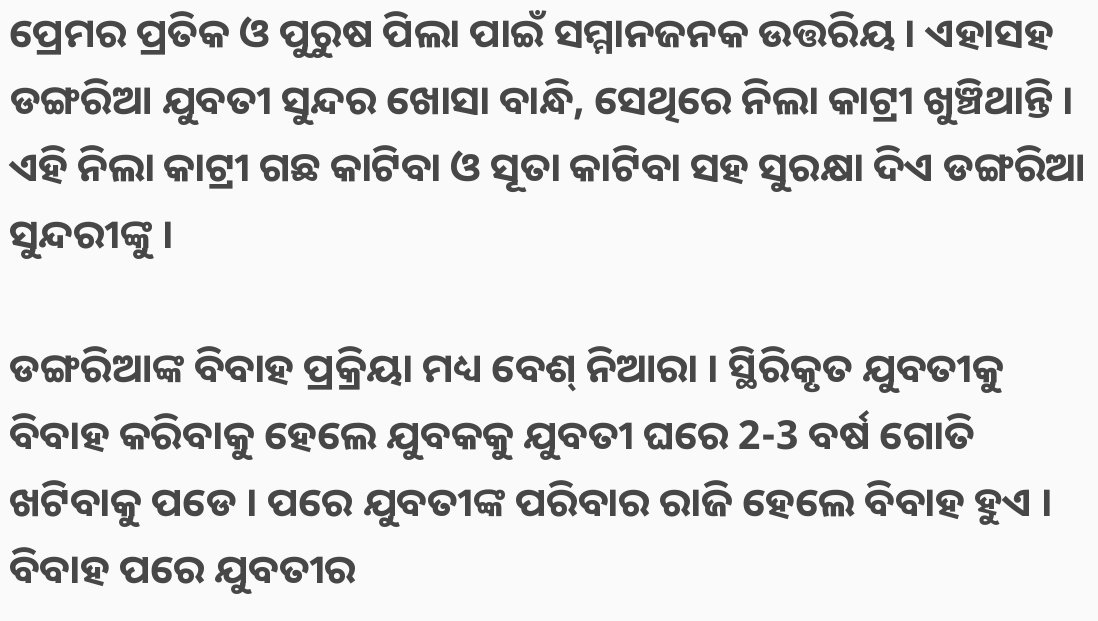ପ୍ରେମର ପ୍ରତିକ ଓ ପୁରୁଷ ପିଲା ପାଇଁ ସମ୍ମାନଜନକ ଉତ୍ତରିୟ । ଏହାସହ ଡଙ୍ଗରିଆ ଯୁବତୀ ସୁନ୍ଦର ଖୋସା ବାନ୍ଧି, ସେଥିରେ ନିଲା କାଟ୍ରୀ ଖୁଞ୍ଚିଥାନ୍ତି । ଏହି ନିଲା କାଟ୍ରୀ ଗଛ କାଟିବା ଓ ସୂତା କାଟିବା ସହ ସୁରକ୍ଷା ଦିଏ ଡଙ୍ଗରିଆ ସୁନ୍ଦରୀଙ୍କୁ ।

ଡଙ୍ଗରିଆଙ୍କ ବିବାହ ପ୍ରକ୍ରିୟା ମଧ୍ୟ ବେଶ୍ ନିଆରା । ସ୍ଥିରିକୃତ ଯୁବତୀକୁ ବିବାହ କରିବାକୁ ହେଲେ ଯୁବକକୁ ଯୁବତୀ ଘରେ 2-3 ବର୍ଷ ଗୋତି ଖଟିବାକୁ ପଡେ । ପରେ ଯୁବତୀଙ୍କ ପରିବାର ରାଜି ହେଲେ ବିବାହ ହୁଏ । ବିବାହ ପରେ ଯୁବତୀର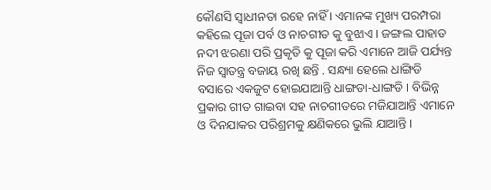କୌଣସି ସ୍ବାଧୀନତା ରହେ ନାହିଁ । ଏମାନଙ୍କ ମୁଖ୍ୟ ପରମ୍ପରା କହିଲେ ପୂଜା ପର୍ବ ଓ ନାଚଗୀତ କୁ ବୁଝାଏ । ଜଙ୍ଗଲ ପାହାଡ ନଦୀ ଝରଣା ପରି ପ୍ରକୃତି କୁ ପୂଜା କରି ଏମାନେ ଆଜି ପର୍ଯ୍ୟନ୍ତ ନିଜ ସ୍ଵାତନ୍ତ୍ର ବଜାୟ ରଖି ଛନ୍ତି . ସନ୍ଧ୍ୟା ହେଲେ ଧାଙ୍ଗିଡି ବସାରେ ଏକଜୁଟ ହୋଇଯାଆନ୍ତି ଧାଙ୍ଗଡା-ଧାଙ୍ଗଡି । ବିଭିନ୍ନ ପ୍ରକାର ଗୀତ ଗାଇବା ସହ ନାଚଗୀତରେ ମଜିଯାଆନ୍ତି ଏମାନେ ଓ ଦିନଯାକର ପରିଶ୍ରମକୁ କ୍ଷଣିକରେ ଭୁଲି ଯାଆନ୍ତି ।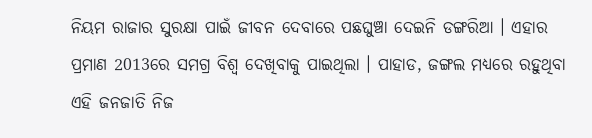ନିୟମ ରାଜାର ସୁରକ୍ଷା ପାଇଁ ଜୀବନ ଦେବାରେ ପଛଘୁଞ୍ଚା ଦେଇନି ଡଙ୍ଗରିଆ । ଏହାର ପ୍ରମାଣ 2013ରେ ସମଗ୍ର ବିଶ୍ବ ଦେଖିବାକୁ ପାଇଥିଲା । ପାହାଡ, ଜଙ୍ଗଲ ମଧ୍ୟରେ ରହୁଥିବା ଏହି ଜନଜାତି ନିଜ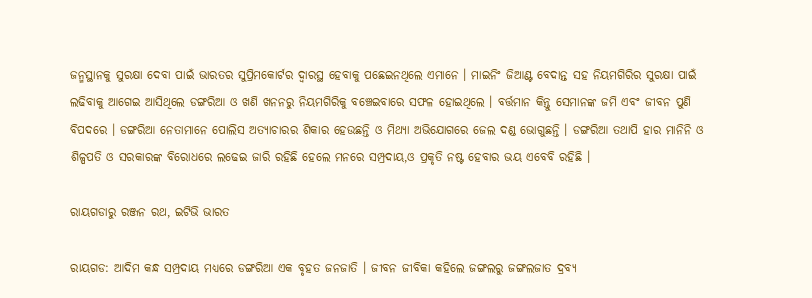ଜନ୍ମସ୍ଥାନକୁ ସୁରକ୍ଷା ଦେବା ପାଇଁ ଭାରତର ସୁପ୍ରିମକୋର୍ଟର ଦ୍ବାରସ୍ଥ ହେବାକୁ ପଛେଇନଥିଲେ ଏମାନେ । ମାଇନିଂ ଜିଆଣ୍ଟ ବେଦାନ୍ତ ସହ ନିୟମଗିରିର ସୁରକ୍ଷା ପାଇଁ ଲଢିବାକୁ ଆଗେଇ ଆସିଥିଲେ ଡଙ୍ଗରିଆ ଓ ଖଣି ଖନନରୁ ନିୟମଗିରିକୁ ବଞ୍ଚେଇବାରେ ସଫଳ ହୋଇଥିଲେ । ବର୍ତ୍ତମାନ କିନ୍ତୁ ସେମାନଙ୍କ ଜମି ଏବଂ ଜୀବନ ପୁଣି ବିପଦରେ । ଡଙ୍ଗରିଆ ନେତାମାନେ ପୋଲିସ ଅତ୍ୟାଚାରର ଶିକାର ହେଉଛନ୍ତି ଓ ମିଥ୍ୟା ଅଭିଯୋଗରେ ଜେଲ ଦଣ୍ଡ ଭୋଗୁଛନ୍ତି । ଡଙ୍ଗରିଆ ତଥାପି ହାର ମାନିନି ଓ ଶିଳ୍ପପତି ଓ ସରକାରଙ୍କ ବିରୋଧରେ ଲଢେଇ ଜାରି ରହିଛି ହେଲେ ମନରେ ସମ୍ପ୍ରଦାୟ,ଓ ପ୍ରକୃତି ନଷ୍ଟ ହେବାର ଭୟ ଏବେବି ରହିଛି ।

ରାୟଗଡାରୁ ରଞ୍ଜନ ରଥ, ଇଟିଭି ଭାରତ

ରାୟଗଡ: ଆଦିମ କନ୍ଧ ସମ୍ପ୍ରଦାୟ ମଧ୍ୟରେ ଡଙ୍ଗରିଆ ଏକ ବୃହତ ଜନଜାତି । ଜୀବନ ଜୀବିକା କହିଲେ ଜଙ୍ଗଲରୁ ଜଙ୍ଗଲଜାତ ଦ୍ରବ୍ୟ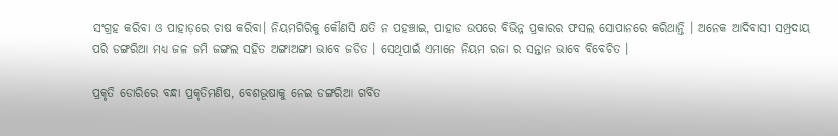ସଂଗ୍ରହ କରିବା ଓ ପାହାଡ଼ରେ ଚାଷ କରିବା। ନିୟମଗିରିକୁ କୌଣସି କ୍ଷତି ନ ପହଞ୍ଚାଇ, ପାହାଡ ଉପରେ ବିଭିନ୍ନ ପ୍ରକାରର ଫସଲ ସୋପାନରେ କରିଥାନ୍ତି । ଅନେକ ଆଦିବାସୀ ସମ୍ପ୍ରଦାୟ ପରି ଡଙ୍ଗରିଆ ମଧ୍ୟ ଜଳ ଜମି ଜଙ୍ଗଲ ସହିତ ଅଙ୍ଗାଅଙ୍ଗୀ ଭାବେ ଜଡିତ । ସେଥିପାଇଁ ଏମାନେ ନିୟମ ରଜା ର ସନ୍ତାନ ଭାବେ ବିବେଚିତ ।

ପ୍ରକୃତି ଡୋରିରେ ବନ୍ଧା ପ୍ରକୃତିମଣିଷ, ବେଶଭୂଷାକୁ ନେଇ ଡଙ୍ଗରିଆ ଗର୍ବିତ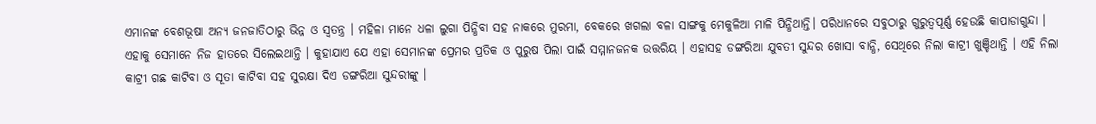ଏମାନଙ୍କ ବେଶଭୂଷା ଅନ୍ୟ ଜନଜାତିଠାରୁ ଭିନ୍ନ ଓ ସ୍ୱତନ୍ତ୍ର । ମହିଳା ମାନେ ଧଳା ଲୁଗା ପିନ୍ଧିବା ସହ ନାକରେ ମୁରମା, ବେକରେ ଖଗଲା ବଳା ସାଙ୍ଗକୁ ମେକୁଳିଆ ମାଳି ପିନ୍ଧିଥାନ୍ତି। ପରିଧାନରେ ସବୁଠାରୁ ଗୁରୁତ୍ବପୂର୍ଣ୍ଣ ହେଉଛି କାପାଡାଗୁନ୍ଦା । ଏହାକୁ ସେମାନେ ନିଜ ହାତରେ ସିଲେଇଥାନ୍ତି । କୁହାଯାଏ ଯେ ଏହା ସେମାନଙ୍କ ପ୍ରେମର ପ୍ରତିକ ଓ ପୁରୁଷ ପିଲା ପାଇଁ ସମ୍ମାନଜନକ ଉତ୍ତରିୟ । ଏହାସହ ଡଙ୍ଗରିଆ ଯୁବତୀ ସୁନ୍ଦର ଖୋସା ବାନ୍ଧି, ସେଥିରେ ନିଲା କାଟ୍ରୀ ଖୁଞ୍ଚିଥାନ୍ତି । ଏହି ନିଲା କାଟ୍ରୀ ଗଛ କାଟିବା ଓ ସୂତା କାଟିବା ସହ ସୁରକ୍ଷା ଦିଏ ଡଙ୍ଗରିଆ ସୁନ୍ଦରୀଙ୍କୁ ।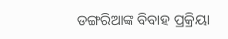ଡଙ୍ଗରିଆଙ୍କ ବିବାହ ପ୍ରକ୍ରିୟା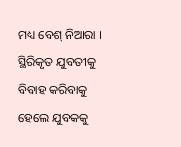ମଧ୍ୟ ବେଶ୍ ନିଆରା । ସ୍ଥିରିକୃତ ଯୁବତୀକୁ ବିବାହ କରିବାକୁ ହେଲେ ଯୁବକକୁ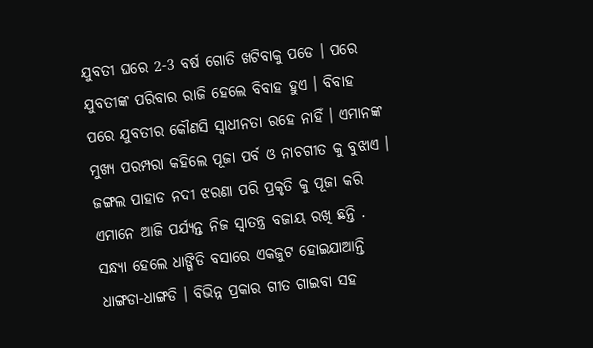ଯୁବତୀ ଘରେ 2-3 ବର୍ଷ ଗୋତି ଖଟିବାକୁ ପଡେ । ପରେ ଯୁବତୀଙ୍କ ପରିବାର ରାଜି ହେଲେ ବିବାହ ହୁଏ । ବିବାହ ପରେ ଯୁବତୀର କୌଣସି ସ୍ବାଧୀନତା ରହେ ନାହିଁ । ଏମାନଙ୍କ ମୁଖ୍ୟ ପରମ୍ପରା କହିଲେ ପୂଜା ପର୍ବ ଓ ନାଚଗୀତ କୁ ବୁଝାଏ । ଜଙ୍ଗଲ ପାହାଡ ନଦୀ ଝରଣା ପରି ପ୍ରକୃତି କୁ ପୂଜା କରି ଏମାନେ ଆଜି ପର୍ଯ୍ୟନ୍ତ ନିଜ ସ୍ଵାତନ୍ତ୍ର ବଜାୟ ରଖି ଛନ୍ତି . ସନ୍ଧ୍ୟା ହେଲେ ଧାଙ୍ଗିଡି ବସାରେ ଏକଜୁଟ ହୋଇଯାଆନ୍ତି ଧାଙ୍ଗଡା-ଧାଙ୍ଗଡି । ବିଭିନ୍ନ ପ୍ରକାର ଗୀତ ଗାଇବା ସହ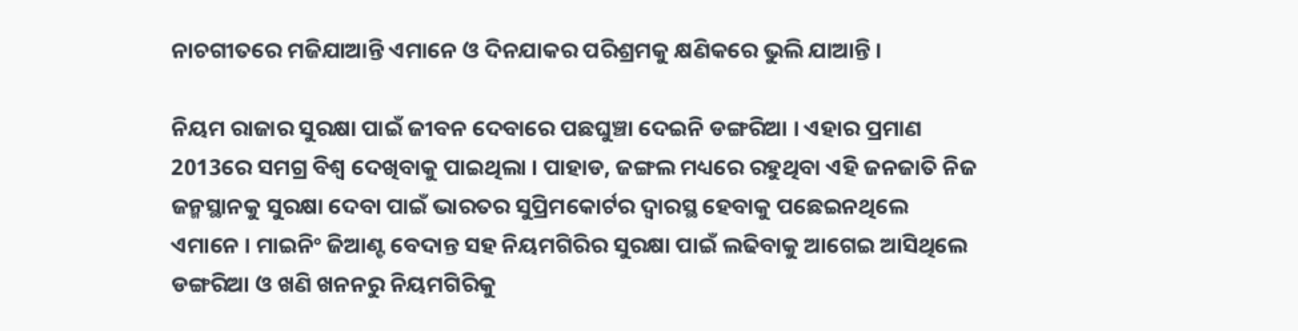ନାଚଗୀତରେ ମଜିଯାଆନ୍ତି ଏମାନେ ଓ ଦିନଯାକର ପରିଶ୍ରମକୁ କ୍ଷଣିକରେ ଭୁଲି ଯାଆନ୍ତି ।

ନିୟମ ରାଜାର ସୁରକ୍ଷା ପାଇଁ ଜୀବନ ଦେବାରେ ପଛଘୁଞ୍ଚା ଦେଇନି ଡଙ୍ଗରିଆ । ଏହାର ପ୍ରମାଣ 2013ରେ ସମଗ୍ର ବିଶ୍ବ ଦେଖିବାକୁ ପାଇଥିଲା । ପାହାଡ, ଜଙ୍ଗଲ ମଧ୍ୟରେ ରହୁଥିବା ଏହି ଜନଜାତି ନିଜ ଜନ୍ମସ୍ଥାନକୁ ସୁରକ୍ଷା ଦେବା ପାଇଁ ଭାରତର ସୁପ୍ରିମକୋର୍ଟର ଦ୍ବାରସ୍ଥ ହେବାକୁ ପଛେଇନଥିଲେ ଏମାନେ । ମାଇନିଂ ଜିଆଣ୍ଟ ବେଦାନ୍ତ ସହ ନିୟମଗିରିର ସୁରକ୍ଷା ପାଇଁ ଲଢିବାକୁ ଆଗେଇ ଆସିଥିଲେ ଡଙ୍ଗରିଆ ଓ ଖଣି ଖନନରୁ ନିୟମଗିରିକୁ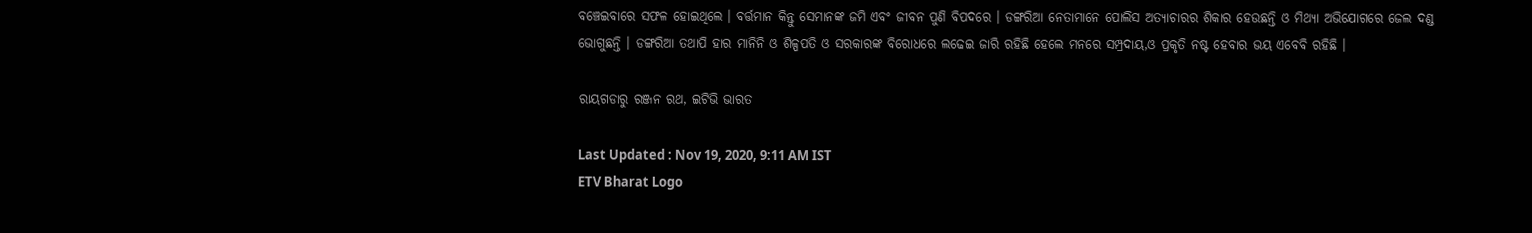ବଞ୍ଚେଇବାରେ ସଫଳ ହୋଇଥିଲେ । ବର୍ତ୍ତମାନ କିନ୍ତୁ ସେମାନଙ୍କ ଜମି ଏବଂ ଜୀବନ ପୁଣି ବିପଦରେ । ଡଙ୍ଗରିଆ ନେତାମାନେ ପୋଲିସ ଅତ୍ୟାଚାରର ଶିକାର ହେଉଛନ୍ତି ଓ ମିଥ୍ୟା ଅଭିଯୋଗରେ ଜେଲ ଦଣ୍ଡ ଭୋଗୁଛନ୍ତି । ଡଙ୍ଗରିଆ ତଥାପି ହାର ମାନିନି ଓ ଶିଳ୍ପପତି ଓ ସରକାରଙ୍କ ବିରୋଧରେ ଲଢେଇ ଜାରି ରହିଛି ହେଲେ ମନରେ ସମ୍ପ୍ରଦାୟ,ଓ ପ୍ରକୃତି ନଷ୍ଟ ହେବାର ଭୟ ଏବେବି ରହିଛି ।

ରାୟଗଡାରୁ ରଞ୍ଜନ ରଥ, ଇଟିଭି ଭାରତ

Last Updated : Nov 19, 2020, 9:11 AM IST
ETV Bharat Logo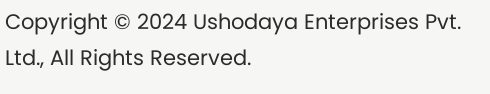Copyright © 2024 Ushodaya Enterprises Pvt. Ltd., All Rights Reserved.